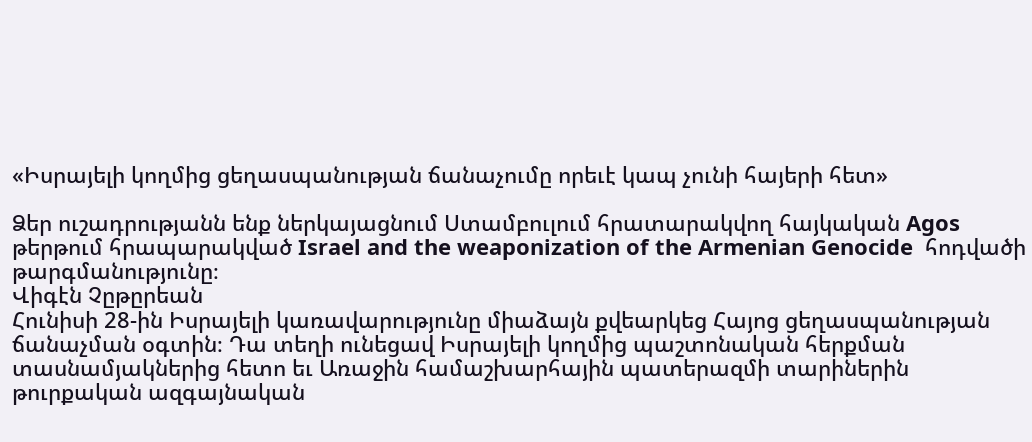«Իսրայելի կողմից ցեղասպանության ճանաչումը որեւէ կապ չունի հայերի հետ»

Ձեր ուշադրությանն ենք ներկայացնում Ստամբուլում հրատարակվող հայկական Agos թերթում հրապարակված Israel and the weaponization of the Armenian Genocide  հոդվածի թարգմանությունը։
Վիգէն Չըթըրեան
Հունիսի 28-ին Իսրայելի կառավարությունը միաձայն քվեարկեց Հայոց ցեղասպանության ճանաչման օգտին։ Դա տեղի ունեցավ Իսրայելի կողմից պաշտոնական հերքման տասնամյակներից հետո եւ Առաջին համաշխարհային պատերազմի տարիներին թուրքական ազգայնական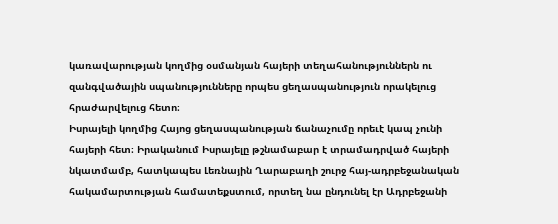կառավարության կողմից օսմանյան հայերի տեղահանություններն ու զանգվածային սպանությունները որպես ցեղասպանություն որակելուց հրաժարվելուց հետո։
Իսրայելի կողմից Հայոց ցեղասպանության ճանաչումը որեւէ կապ չունի հայերի հետ։ Իրականում Իսրայելը թշնամաբար է տրամադրված հայերի նկատմամբ, հատկապես Լեռնային Ղարաբաղի շուրջ հայ-ադրբեջանական հակամարտության համատեքստում, որտեղ նա ընդունել էր Ադրբեջանի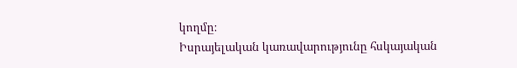կողմը։
Իսրայելական կառավարությունը հսկայական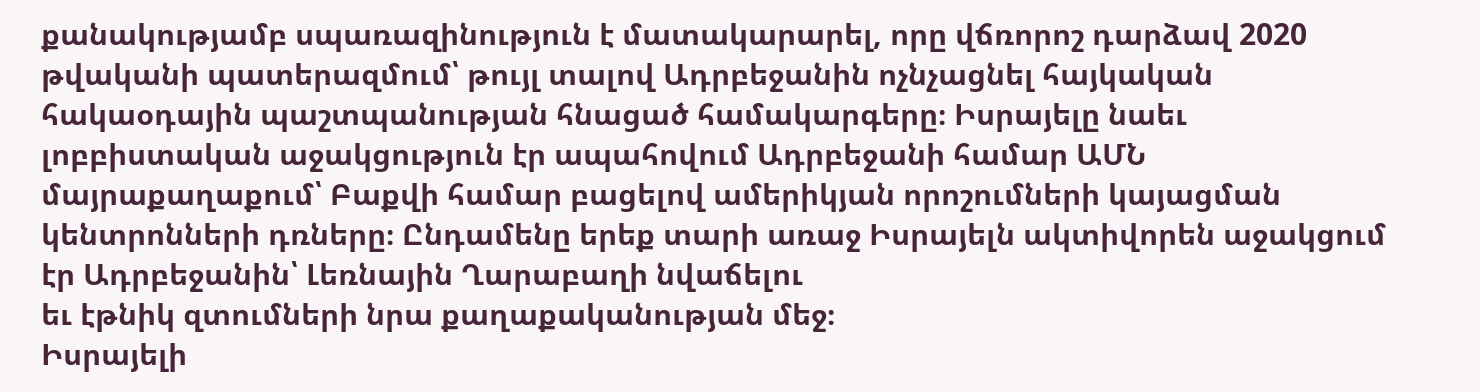քանակությամբ սպառազինություն է մատակարարել, որը վճռորոշ դարձավ 2020 թվականի պատերազմում՝ թույլ տալով Ադրբեջանին ոչնչացնել հայկական հակաօդային պաշտպանության հնացած համակարգերը։ Իսրայելը նաեւ լոբբիստական աջակցություն էր ապահովում Ադրբեջանի համար ԱՄՆ մայրաքաղաքում՝ Բաքվի համար բացելով ամերիկյան որոշումների կայացման կենտրոնների դռները։ Ընդամենը երեք տարի առաջ Իսրայելն ակտիվորեն աջակցում էր Ադրբեջանին՝ Լեռնային Ղարաբաղի նվաճելու
եւ էթնիկ զտումների նրա քաղաքականության մեջ։
Իսրայելի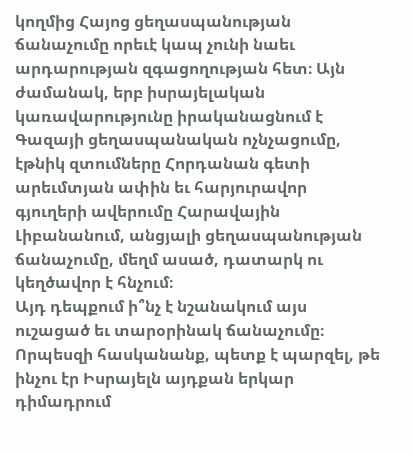կողմից Հայոց ցեղասպանության ճանաչումը որեւէ կապ չունի նաեւ արդարության զգացողության հետ։ Այն ժամանակ, երբ իսրայելական կառավարությունը իրականացնում է Գազայի ցեղասպանական ոչնչացումը, էթնիկ զտումները Հորդանան գետի արեւմտյան ափին եւ հարյուրավոր գյուղերի ավերումը Հարավային Լիբանանում, անցյալի ցեղասպանության ճանաչումը, մեղմ ասած, դատարկ ու կեղծավոր է հնչում։
Այդ դեպքում ի՞նչ է նշանակում այս ուշացած եւ տարօրինակ ճանաչումը։ Որպեսզի հասկանանք, պետք է պարզել, թե ինչու էր Իսրայելն այդքան երկար դիմադրում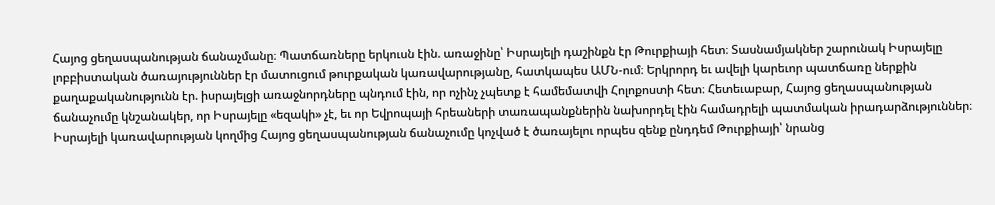Հայոց ցեղասպանության ճանաչմանը։ Պատճառները երկուսն էին. առաջինը՝ Իսրայելի դաշինքն էր Թուրքիայի հետ։ Տասնամյակներ շարունակ Իսրայելը լոբբիստական ծառայություններ էր մատուցում թուրքական կառավարությանը, հատկապես ԱՄՆ-ում։ Երկրորդ եւ ավելի կարեւոր պատճառը ներքին քաղաքականությունն էր. իսրայելցի առաջնորդները պնդում էին, որ ոչինչ չպետք է համեմատվի Հոլոքոստի հետ։ Հետեւաբար, Հայոց ցեղասպանության ճանաչումը կնշանակեր, որ Իսրայելը «եզակի» չէ, եւ որ Եվրոպայի հրեաների տառապանքներին նախորդել էին համադրելի պատմական իրադարձություններ։
Իսրայելի կառավարության կողմից Հայոց ցեղասպանության ճանաչումը կոչված է ծառայելու որպես զենք ընդդեմ Թուրքիայի՝ նրանց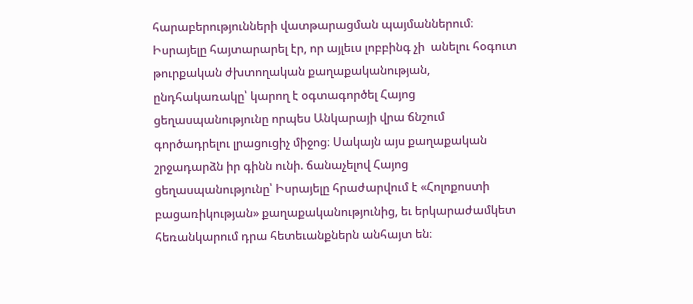հարաբերությունների վատթարացման պայմաններում։ Իսրայելը հայտարարել էր, որ այլեւս լոբբինգ չի  անելու հօգուտ թուրքական ժխտողական քաղաքականության, ընդհակառակը՝ կարող է օգտագործել Հայոց ցեղասպանությունը որպես Անկարայի վրա ճնշում գործադրելու լրացուցիչ միջոց։ Սակայն այս քաղաքական շրջադարձն իր գինն ունի. ճանաչելով Հայոց ցեղասպանությունը՝ Իսրայելը հրաժարվում է «Հոլոքոստի բացառիկության» քաղաքականությունից, եւ երկարաժամկետ հեռանկարում դրա հետեւանքներն անհայտ են։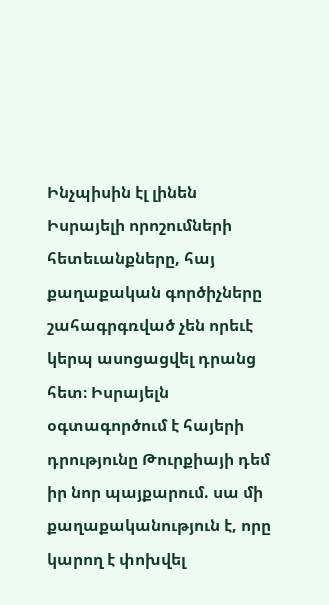Ինչպիսին էլ լինեն Իսրայելի որոշումների հետեւանքները, հայ քաղաքական գործիչները շահագրգռված չեն որեւէ կերպ ասոցացվել դրանց հետ։ Իսրայելն օգտագործում է հայերի դրությունը Թուրքիայի դեմ իր նոր պայքարում. սա մի քաղաքականություն է, որը կարող է փոխվել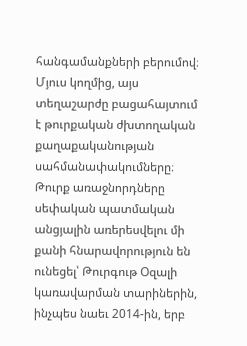հանգամանքների բերումով։ Մյուս կողմից, այս տեղաշարժը բացահայտում է թուրքական ժխտողական քաղաքականության սահմանափակումները։ Թուրք առաջնորդները սեփական պատմական անցյալին առերեսվելու մի քանի հնարավորություն են ունեցել՝ Թուրգութ Օզալի կառավարման տարիներին, ինչպես նաեւ 2014-ին, երբ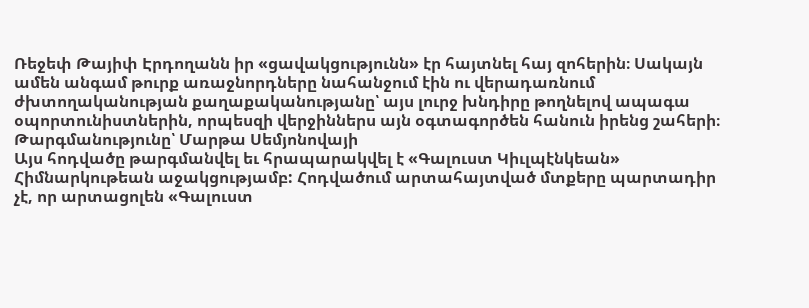Ռեջեփ Թայիփ Էրդողանն իր «ցավակցությունն» էր հայտնել հայ զոհերին։ Սակայն ամեն անգամ թուրք առաջնորդները նահանջում էին ու վերադառնում ժխտողականության քաղաքականությանը՝ այս լուրջ խնդիրը թողնելով ապագա օպորտունիստներին, որպեսզի վերջիններս այն օգտագործեն հանուն իրենց շահերի։
Թարգմանությունը՝ Մարթա Սեմյոնովայի
Այս հոդվածը թարգմանվել եւ հրապարակվել է «Գալուստ Կիւլպէնկեան» Հիմնարկութեան աջակցությամբ: Հոդվածում արտահայտված մտքերը պարտադիր չէ, որ արտացոլեն «Գալուստ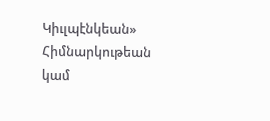Կիւլպէնկեան» Հիմնարկութեան կամ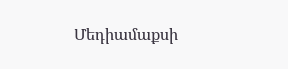Մեդիամաքսի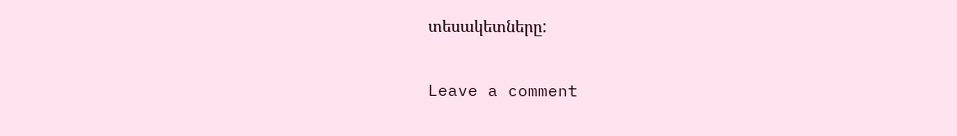տեսակետները:

Leave a comment